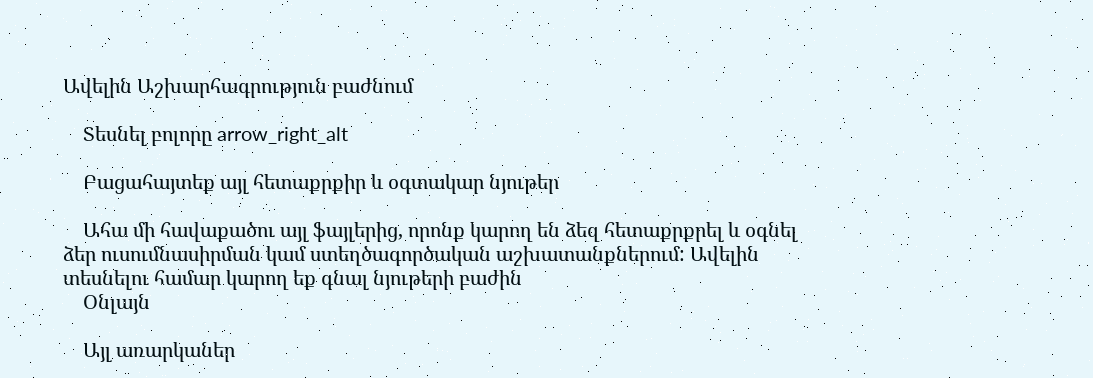Ավելին Աշխարհագրություն բաժնում

    Տեսնել բոլորը arrow_right_alt

    Բացահայտեք այլ հետաքրքիր և օգտակար նյութեր

    Ահա մի հավաքածու այլ ֆայլերից, որոնք կարող են ձեզ հետաքրքրել և օգնել ձեր ուսումնասիրման կամ ստեղծագործական աշխատանքներում: Ավելին տեսնելու համար կարող եք գնալ նյութերի բաժին
    Օնլայն

    Այլ առարկաներ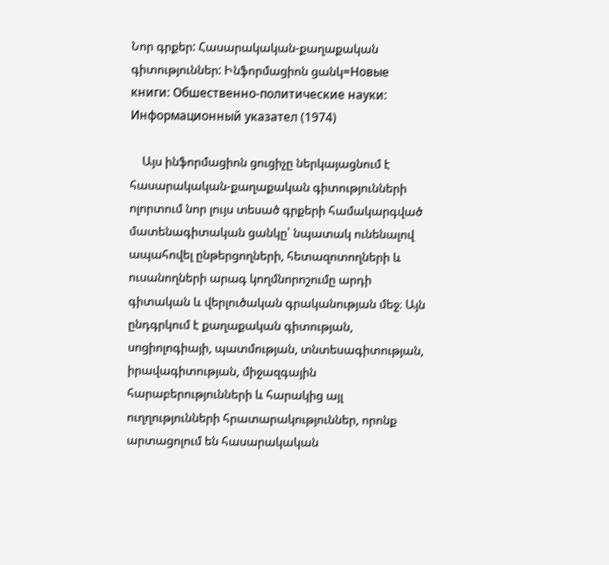Նոր գրքեր: Հասարակական-քաղաքական գիտություններ: Ինֆորմացիոն ցանկ=Новые книги: Обшественно-политические науки: Информационный указател (1974)

    Այս ինֆորմացիոն ցուցիչը ներկայացնում է հասարակական-քաղաքական գիտությունների ոլորտում նոր լույս տեսած գրքերի համակարգված մատենագիտական ցանկը՝ նպատակ ունենալով ապահովել ընթերցողների, հետազոտողների և ուսանողների արագ կողմնորոշումը արդի գիտական և վերլուծական գրականության մեջ։ Այն ընդգրկում է քաղաքական գիտության, սոցիոլոգիայի, պատմության, տնտեսագիտության, իրավագիտության, միջազգային հարաբերությունների և հարակից այլ ուղղությունների հրատարակություններ, որոնք արտացոլում են հասարակական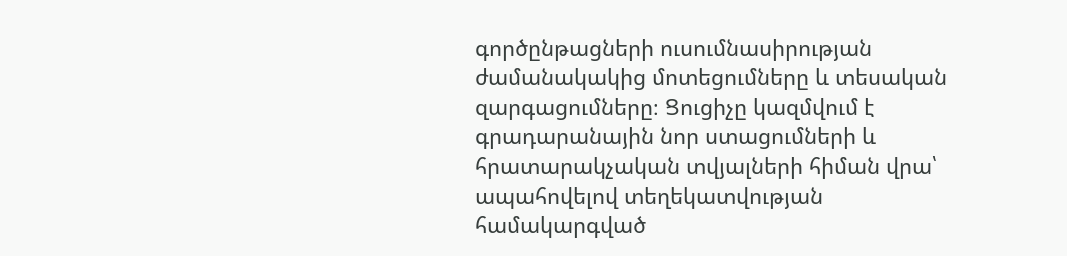գործընթացների ուսումնասիրության ժամանակակից մոտեցումները և տեսական զարգացումները։ Ցուցիչը կազմվում է գրադարանային նոր ստացումների և հրատարակչական տվյալների հիման վրա՝ ապահովելով տեղեկատվության համակարգված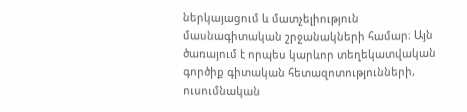ներկայացում և մատչելիություն մասնագիտական շրջանակների համար։ Այն ծառայում է որպես կարևոր տեղեկատվական գործիք գիտական հետազոտությունների, ուսումնական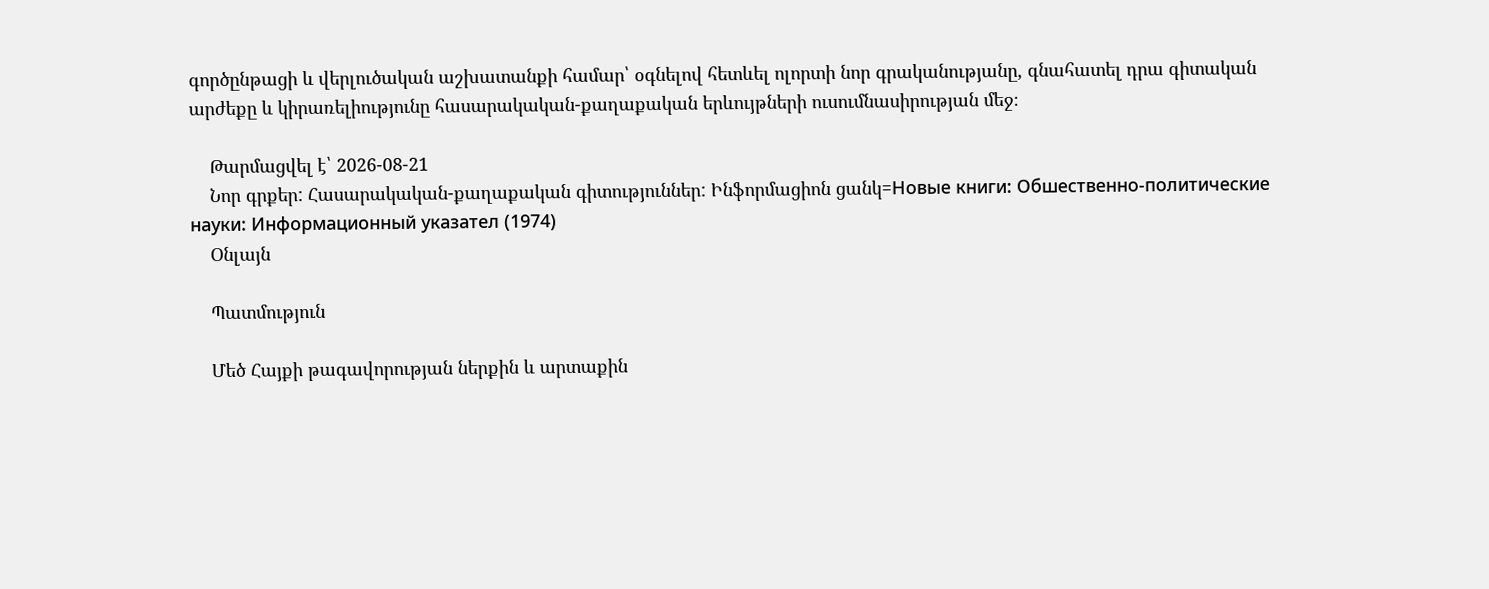գործընթացի և վերլուծական աշխատանքի համար՝ օգնելով հետևել ոլորտի նոր գրականությանը, գնահատել դրա գիտական արժեքը և կիրառելիությունը հասարակական-քաղաքական երևույթների ուսումնասիրության մեջ։

    Թարմացվել է՝ 2026-08-21
    Նոր գրքեր: Հասարակական-քաղաքական գիտություններ: Ինֆորմացիոն ցանկ=Новые книги: Обшественно-политические науки: Информационный указател (1974)
    Օնլայն

    Պատմություն

    Մեծ Հայքի թագավորության ներքին և արտաքին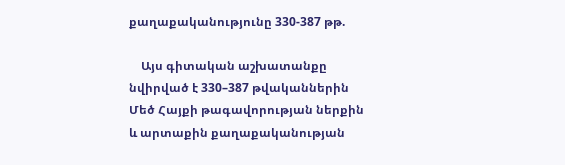քաղաքականությունը 330-387 թթ.

    Այս գիտական աշխատանքը նվիրված է 330–387 թվականներին Մեծ Հայքի թագավորության ներքին և արտաքին քաղաքականության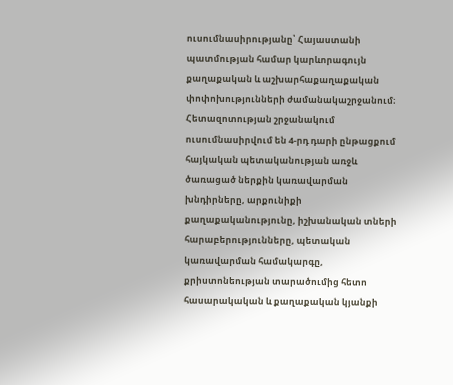ուսումնասիրությանը՝ Հայաստանի պատմության համար կարևորագույն քաղաքական և աշխարհաքաղաքական փոփոխությունների ժամանակաշրջանում։ Հետազոտության շրջանակում ուսումնասիրվում են 4-րդ դարի ընթացքում հայկական պետականության առջև ծառացած ներքին կառավարման խնդիրները, արքունիքի քաղաքականությունը, իշխանական տների հարաբերությունները, պետական կառավարման համակարգը, քրիստոնեության տարածումից հետո հասարակական և քաղաքական կյանքի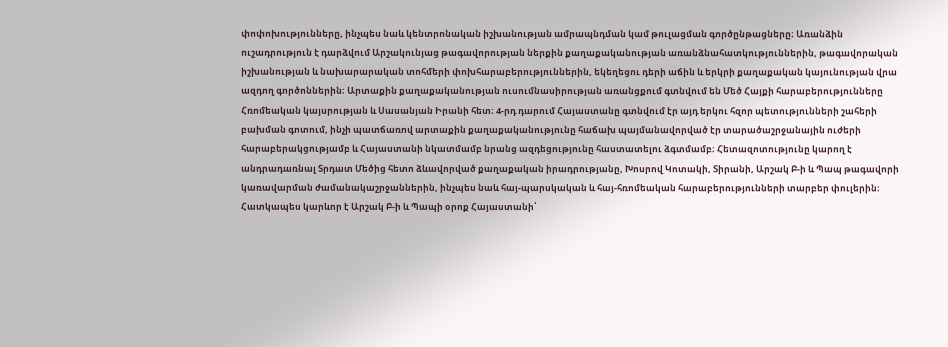փոփոխությունները, ինչպես նաև կենտրոնական իշխանության ամրապնդման կամ թուլացման գործընթացները։ Առանձին ուշադրություն է դարձվում Արշակունյաց թագավորության ներքին քաղաքականության առանձնահատկություններին, թագավորական իշխանության և նախարարական տոհմերի փոխհարաբերություններին, եկեղեցու դերի աճին և երկրի քաղաքական կայունության վրա ազդող գործոններին։ Արտաքին քաղաքականության ուսումնասիրության առանցքում գտնվում են Մեծ Հայքի հարաբերությունները Հռոմեական կայսրության և Սասանյան Իրանի հետ։ 4-րդ դարում Հայաստանը գտնվում էր այդ երկու հզոր պետությունների շահերի բախման գոտում, ինչի պատճառով արտաքին քաղաքականությունը հաճախ պայմանավորված էր տարածաշրջանային ուժերի հարաբերակցությամբ և Հայաստանի նկատմամբ նրանց ազդեցությունը հաստատելու ձգտմամբ։ Հետազոտությունը կարող է անդրադառնալ Տրդատ Մեծից հետո ձևավորված քաղաքական իրադրությանը, Խոսրով Կոտակի, Տիրանի, Արշակ Բ-ի և Պապ թագավորի կառավարման ժամանակաշրջաններին, ինչպես նաև հայ-պարսկական և հայ-հռոմեական հարաբերությունների տարբեր փուլերին։ Հատկապես կարևոր է Արշակ Բ-ի և Պապի օրոք Հայաստանի՝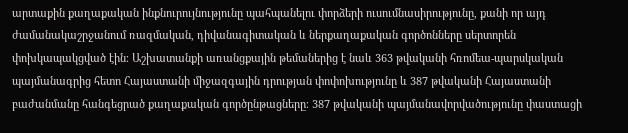արտաքին քաղաքական ինքնուրույնությունը պահպանելու փորձերի ուսումնասիրությունը, քանի որ այդ ժամանակաշրջանում ռազմական, դիվանագիտական և ներքաղաքական գործոնները սերտորեն փոխկապակցված էին։ Աշխատանքի առանցքային թեմաներից է նաև 363 թվականի հռոմեա-պարսկական պայմանագրից հետո Հայաստանի միջազգային դրության փոփոխությունը և 387 թվականի Հայաստանի բաժանմանը հանգեցրած քաղաքական գործընթացները։ 387 թվականի պայմանավորվածությունը փաստացի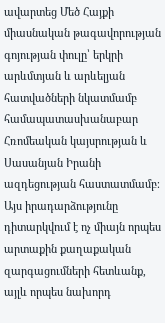ավարտեց Մեծ Հայքի միասնական թագավորության գոյության փուլը՝ երկրի արևմտյան և արևելյան հատվածների նկատմամբ համապատասխանաբար Հռոմեական կայսրության և Սասանյան Իրանի ազդեցության հաստատմամբ։ Այս իրադարձությունը դիտարկվում է ոչ միայն որպես արտաքին քաղաքական զարգացումների հետևանք, այլև որպես նախորդ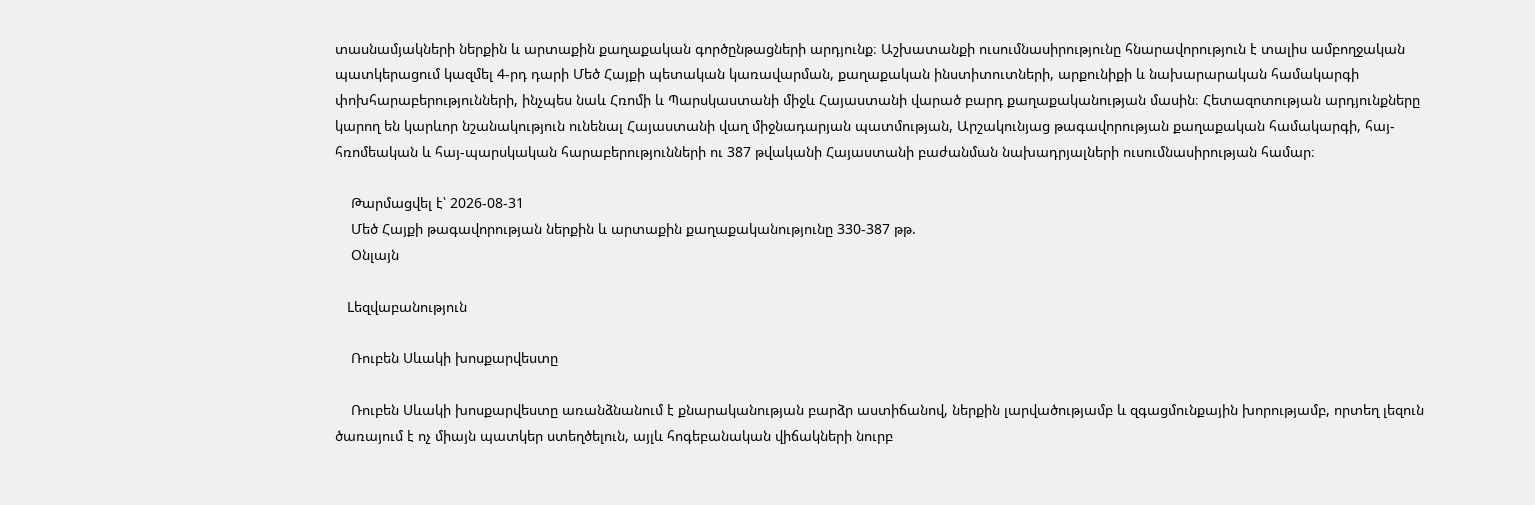տասնամյակների ներքին և արտաքին քաղաքական գործընթացների արդյունք։ Աշխատանքի ուսումնասիրությունը հնարավորություն է տալիս ամբողջական պատկերացում կազմել 4-րդ դարի Մեծ Հայքի պետական կառավարման, քաղաքական ինստիտուտների, արքունիքի և նախարարական համակարգի փոխհարաբերությունների, ինչպես նաև Հռոմի և Պարսկաստանի միջև Հայաստանի վարած բարդ քաղաքականության մասին։ Հետազոտության արդյունքները կարող են կարևոր նշանակություն ունենալ Հայաստանի վաղ միջնադարյան պատմության, Արշակունյաց թագավորության քաղաքական համակարգի, հայ-հռոմեական և հայ-պարսկական հարաբերությունների ու 387 թվականի Հայաստանի բաժանման նախադրյալների ուսումնասիրության համար։

    Թարմացվել է՝ 2026-08-31
    Մեծ Հայքի թագավորության ներքին և արտաքին քաղաքականությունը 330-387 թթ.
    Օնլայն

    Lեզվաբանություն

    Ռուբեն Սևակի խոսքարվեստը

    Ռուբեն Սևակի խոսքարվեստը առանձնանում է քնարականության բարձր աստիճանով, ներքին լարվածությամբ և զգացմունքային խորությամբ, որտեղ լեզուն ծառայում է ոչ միայն պատկեր ստեղծելուն, այլև հոգեբանական վիճակների նուրբ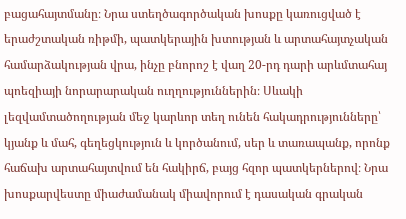բացահայտմանը։ Նրա ստեղծագործական խոսքը կառուցված է երաժշտական ռիթմի, պատկերային խտության և արտահայտչական համարձակության վրա, ինչը բնորոշ է վաղ 20-րդ դարի արևմտահայ պոեզիայի նորարարական ուղղություններին։ Սևակի լեզվամտածողության մեջ կարևոր տեղ ունեն հակադրությունները՝ կյանք և մահ, գեղեցկություն և կործանում, սեր և տառապանք, որոնք հաճախ արտահայտվում են հակիրճ, բայց հզոր պատկերներով։ Նրա խոսքարվեստը միաժամանակ միավորում է դասական գրական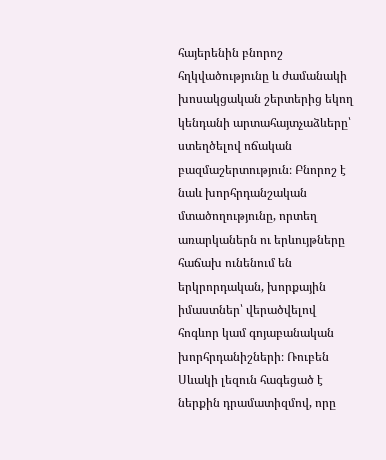հայերենին բնորոշ հղկվածությունը և ժամանակի խոսակցական շերտերից եկող կենդանի արտահայտչաձևերը՝ ստեղծելով ոճական բազմաշերտություն։ Բնորոշ է նաև խորհրդանշական մտածողությունը, որտեղ առարկաներն ու երևույթները հաճախ ունենում են երկրորդական, խորքային իմաստներ՝ վերածվելով հոգևոր կամ գոյաբանական խորհրդանիշների։ Ռուբեն Սևակի լեզուն հագեցած է ներքին դրամատիզմով, որը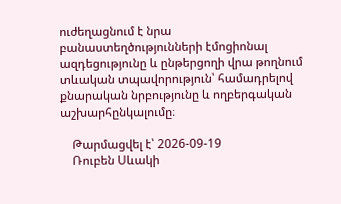ուժեղացնում է նրա բանաստեղծությունների էմոցիոնալ ազդեցությունը և ընթերցողի վրա թողնում տևական տպավորություն՝ համադրելով քնարական նրբությունը և ողբերգական աշխարհընկալումը։

    Թարմացվել է՝ 2026-09-19
    Ռուբեն Սևակի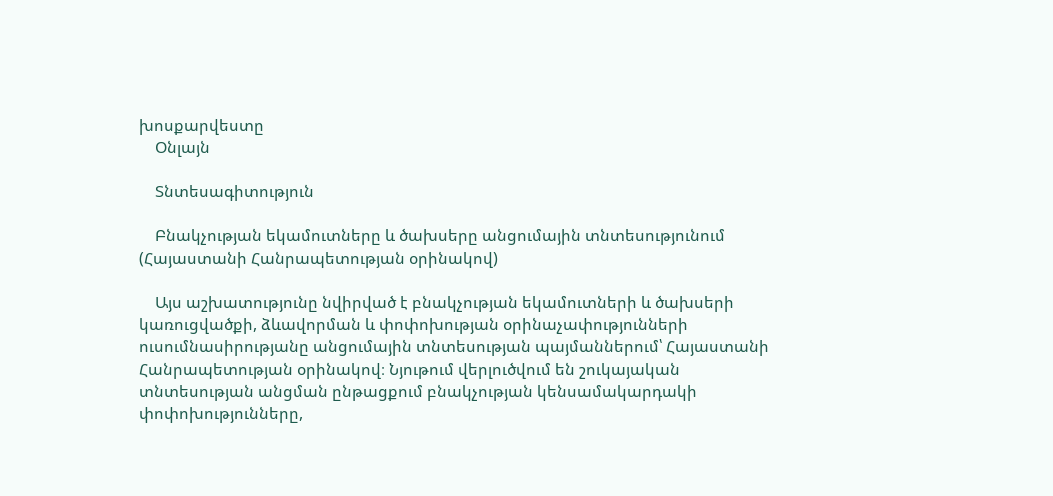խոսքարվեստը
    Օնլայն

    Տնտեսագիտություն

    Բնակչության եկամուտները և ծախսերը անցումային տնտեսությունում (Հայաստանի Հանրապետության օրինակով)

    Այս աշխատությունը նվիրված է բնակչության եկամուտների և ծախսերի կառուցվածքի, ձևավորման և փոփոխության օրինաչափությունների ուսումնասիրությանը անցումային տնտեսության պայմաններում՝ Հայաստանի Հանրապետության օրինակով։ Նյութում վերլուծվում են շուկայական տնտեսության անցման ընթացքում բնակչության կենսամակարդակի փոփոխությունները,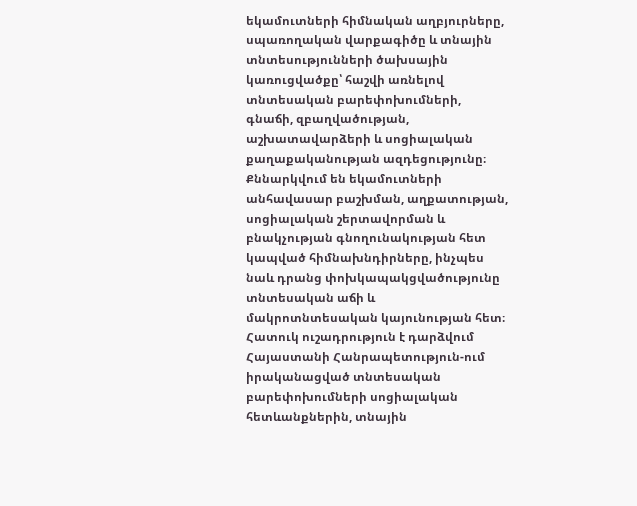եկամուտների հիմնական աղբյուրները, սպառողական վարքագիծը և տնային տնտեսությունների ծախսային կառուցվածքը՝ հաշվի առնելով տնտեսական բարեփոխումների, գնաճի, զբաղվածության, աշխատավարձերի և սոցիալական քաղաքականության ազդեցությունը։ Քննարկվում են եկամուտների անհավասար բաշխման, աղքատության, սոցիալական շերտավորման և բնակչության գնողունակության հետ կապված հիմնախնդիրները, ինչպես նաև դրանց փոխկապակցվածությունը տնտեսական աճի և մակրոտնտեսական կայունության հետ։ Հատուկ ուշադրություն է դարձվում Հայաստանի Հանրապետություն-ում իրականացված տնտեսական բարեփոխումների սոցիալական հետևանքներին, տնային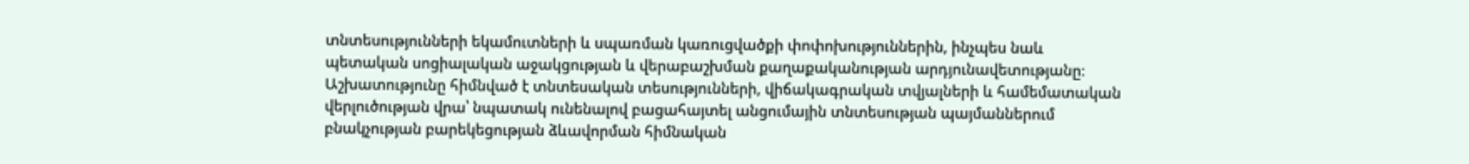տնտեսությունների եկամուտների և սպառման կառուցվածքի փոփոխություններին, ինչպես նաև պետական սոցիալական աջակցության և վերաբաշխման քաղաքականության արդյունավետությանը։ Աշխատությունը հիմնված է տնտեսական տեսությունների, վիճակագրական տվյալների և համեմատական վերլուծության վրա՝ նպատակ ունենալով բացահայտել անցումային տնտեսության պայմաններում բնակչության բարեկեցության ձևավորման հիմնական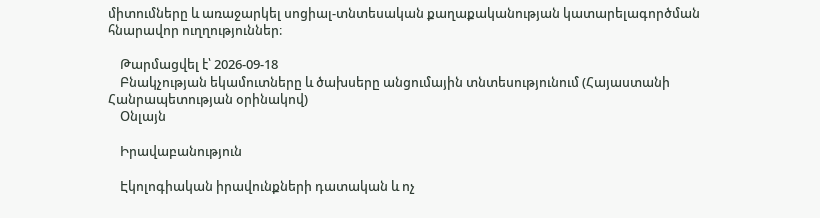միտումները և առաջարկել սոցիալ-տնտեսական քաղաքականության կատարելագործման հնարավոր ուղղություններ։

    Թարմացվել է՝ 2026-09-18
    Բնակչության եկամուտները և ծախսերը անցումային տնտեսությունում (Հայաստանի Հանրապետության օրինակով)
    Օնլայն

    Իրավաբանություն

    Էկոլոգիական իրավունքների դատական և ոչ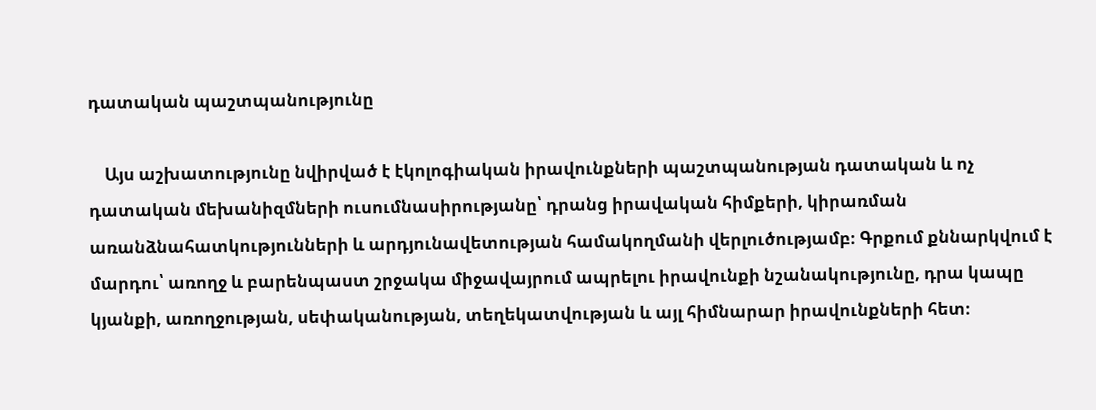դատական պաշտպանությունը

    Այս աշխատությունը նվիրված է էկոլոգիական իրավունքների պաշտպանության դատական և ոչ դատական մեխանիզմների ուսումնասիրությանը՝ դրանց իրավական հիմքերի, կիրառման առանձնահատկությունների և արդյունավետության համակողմանի վերլուծությամբ։ Գրքում քննարկվում է մարդու՝ առողջ և բարենպաստ շրջակա միջավայրում ապրելու իրավունքի նշանակությունը, դրա կապը կյանքի, առողջության, սեփականության, տեղեկատվության և այլ հիմնարար իրավունքների հետ։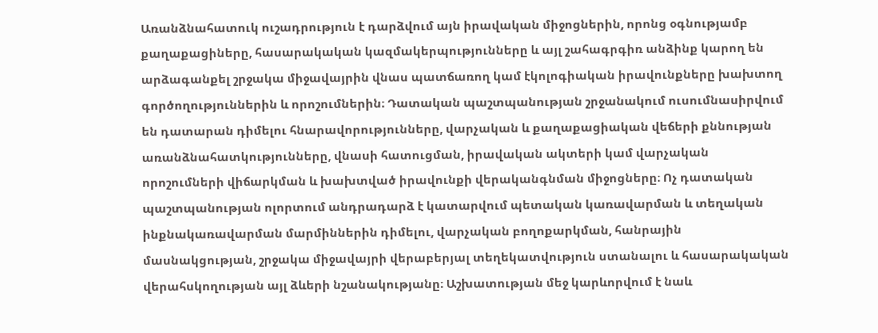Առանձնահատուկ ուշադրություն է դարձվում այն իրավական միջոցներին, որոնց օգնությամբ քաղաքացիները, հասարակական կազմակերպությունները և այլ շահագրգիռ անձինք կարող են արձագանքել շրջակա միջավայրին վնաս պատճառող կամ էկոլոգիական իրավունքները խախտող գործողություններին և որոշումներին։ Դատական պաշտպանության շրջանակում ուսումնասիրվում են դատարան դիմելու հնարավորությունները, վարչական և քաղաքացիական վեճերի քննության առանձնահատկությունները, վնասի հատուցման, իրավական ակտերի կամ վարչական որոշումների վիճարկման և խախտված իրավունքի վերականգնման միջոցները։ Ոչ դատական պաշտպանության ոլորտում անդրադարձ է կատարվում պետական կառավարման և տեղական ինքնակառավարման մարմիններին դիմելու, վարչական բողոքարկման, հանրային մասնակցության, շրջակա միջավայրի վերաբերյալ տեղեկատվություն ստանալու և հասարակական վերահսկողության այլ ձևերի նշանակությանը։ Աշխատության մեջ կարևորվում է նաև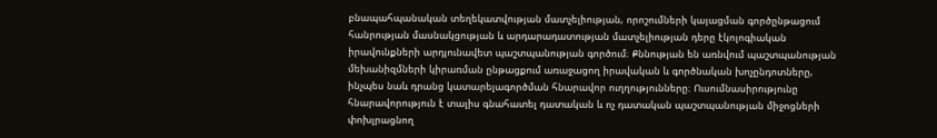բնապահպանական տեղեկատվության մատչելիության, որոշումների կայացման գործընթացում հանրության մասնակցության և արդարադատության մատչելիության դերը էկոլոգիական իրավունքների արդյունավետ պաշտպանության գործում։ Քննության են առնվում պաշտպանության մեխանիզմների կիրառման ընթացքում առաջացող իրավական և գործնական խոչընդոտները, ինչպես նաև դրանց կատարելագործման հնարավոր ուղղությունները։ Ուսումնասիրությունը հնարավորություն է տալիս գնահատել դատական և ոչ դատական պաշտպանության միջոցների փոխլրացնող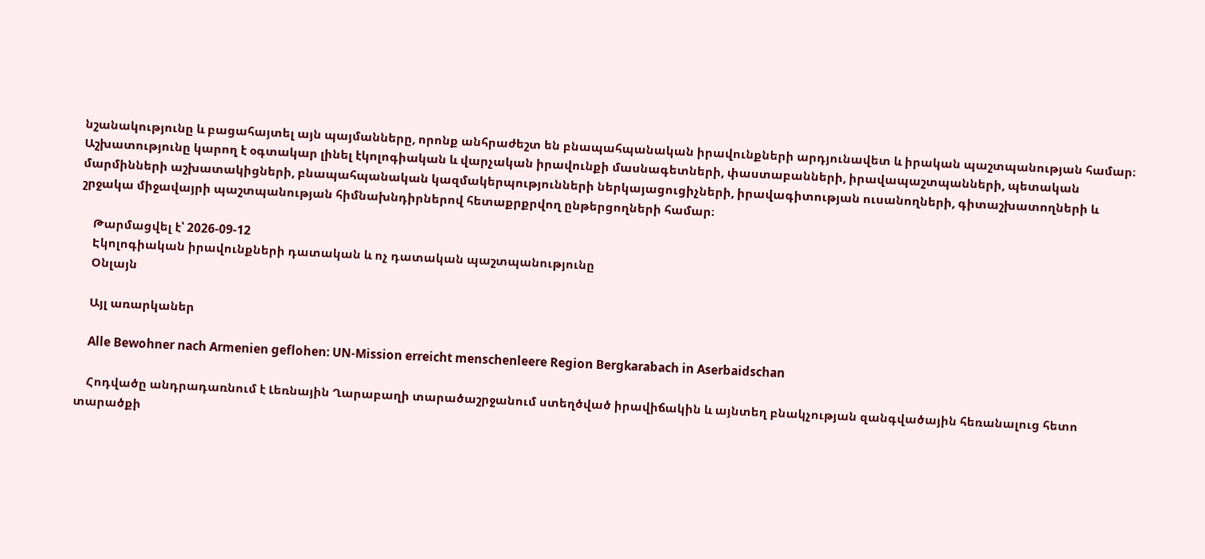նշանակությունը և բացահայտել այն պայմանները, որոնք անհրաժեշտ են բնապահպանական իրավունքների արդյունավետ և իրական պաշտպանության համար։ Աշխատությունը կարող է օգտակար լինել էկոլոգիական և վարչական իրավունքի մասնագետների, փաստաբանների, իրավապաշտպանների, պետական մարմինների աշխատակիցների, բնապահպանական կազմակերպությունների ներկայացուցիչների, իրավագիտության ուսանողների, գիտաշխատողների և շրջակա միջավայրի պաշտպանության հիմնախնդիրներով հետաքրքրվող ընթերցողների համար։

    Թարմացվել է՝ 2026-09-12
    Էկոլոգիական իրավունքների դատական և ոչ դատական պաշտպանությունը
    Օնլայն

    Այլ առարկաներ

    Alle Bewohner nach Armenien geflohen: UN-Mission erreicht menschenleere Region Bergkarabach in Aserbaidschan

    Հոդվածը անդրադառնում է Լեռնային Ղարաբաղի տարածաշրջանում ստեղծված իրավիճակին և այնտեղ բնակչության զանգվածային հեռանալուց հետո տարածքի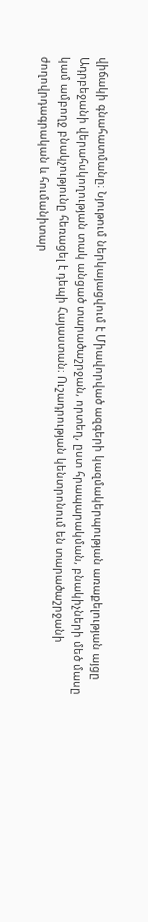վիճակի գնահատմանը։ Նյութում ներկայացվում է Միավորված ազգերի կազմակերպության առաքելության այցը Ադրբեջանի վերահսկողության տակ անցած տարածաշրջան, որտեղ, ըստ հրապարակման, բնակիչների մեծ մասը կամ ամբողջ բնակչությունը հեռացել է դեպի Հայաստան։ Ուշադրության կենտրոնում են տարածաշրջանի ժողովրդագրական և հումանիտար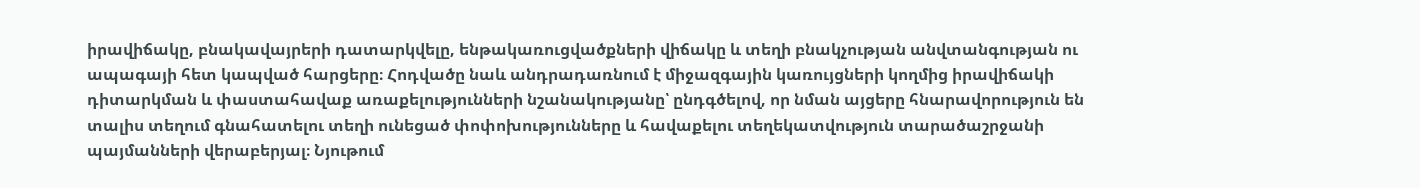իրավիճակը, բնակավայրերի դատարկվելը, ենթակառուցվածքների վիճակը և տեղի բնակչության անվտանգության ու ապագայի հետ կապված հարցերը։ Հոդվածը նաև անդրադառնում է միջազգային կառույցների կողմից իրավիճակի դիտարկման և փաստահավաք առաքելությունների նշանակությանը՝ ընդգծելով, որ նման այցերը հնարավորություն են տալիս տեղում գնահատելու տեղի ունեցած փոփոխությունները և հավաքելու տեղեկատվություն տարածաշրջանի պայմանների վերաբերյալ։ Նյութում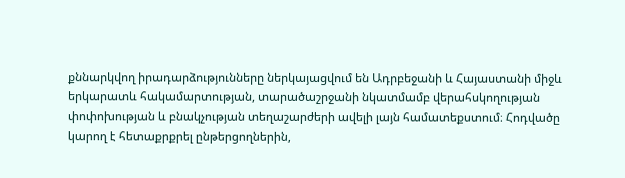քննարկվող իրադարձությունները ներկայացվում են Ադրբեջանի և Հայաստանի միջև երկարատև հակամարտության, տարածաշրջանի նկատմամբ վերահսկողության փոփոխության և բնակչության տեղաշարժերի ավելի լայն համատեքստում։ Հոդվածը կարող է հետաքրքրել ընթերցողներին,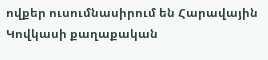ովքեր ուսումնասիրում են Հարավային Կովկասի քաղաքական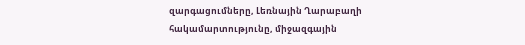զարգացումները, Լեռնային Ղարաբաղի հակամարտությունը, միջազգային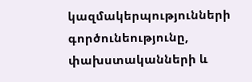կազմակերպությունների գործունեությունը, փախստականների և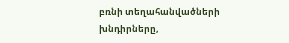բռնի տեղահանվածների խնդիրները,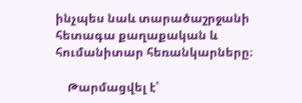ինչպես նաև տարածաշրջանի հետագա քաղաքական և հումանիտար հեռանկարները։

    Թարմացվել է՝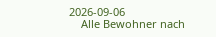2026-09-06
    Alle Bewohner nach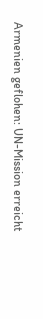Armenien geflohen: UN-Mission erreicht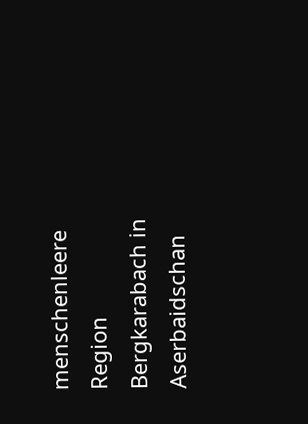menschenleere Region Bergkarabach in Aserbaidschan